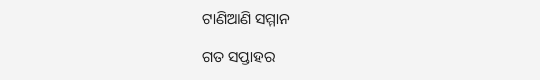ଟାଣିଆଣି ସମ୍ମାନ

ଗତ ସପ୍ତାହର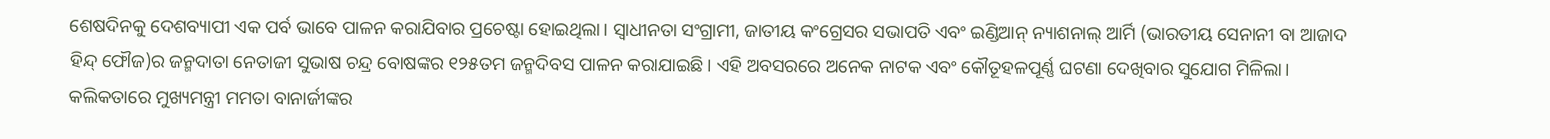ଶେଷଦିନକୁ ଦେଶବ୍ୟାପୀ ଏକ ପର୍ବ ଭାବେ ପାଳନ କରାଯିବାର ପ୍ରଚେଷ୍ଟା ହୋଇଥିଲା। ସ୍ବାଧୀନତା ସଂଗ୍ରାମୀ, ଜାତୀୟ କଂଗ୍ରେସର ସଭାପତି ଏବଂ ଇଣ୍ଡିଆନ୍‌ ନ୍ୟାଶନାଲ୍‌ ଆର୍ମି (ଭାରତୀୟ ସେନାନୀ ବା ଆଜାଦ ହିନ୍ଦ୍‌ ଫୌଜ)ର ଜନ୍ମଦାତା ନେତାଜୀ ସୁଭାଷ ଚନ୍ଦ୍ର ବୋଷଙ୍କର ୧୨୫ତମ ଜନ୍ମଦିବସ ପାଳନ କରାଯାଇଛି। ଏହି ଅବସରରେ ଅନେକ ନାଟକ ଏବଂ କୌତୂହଳପୂର୍ଣ୍ଣ ଘଟଣା ଦେଖିବାର ସୁଯୋଗ ମିଳିଲା। କଲିକତାରେ ମୁଖ୍ୟମନ୍ତ୍ରୀ ମମତା ବାନାର୍ଜୀଙ୍କର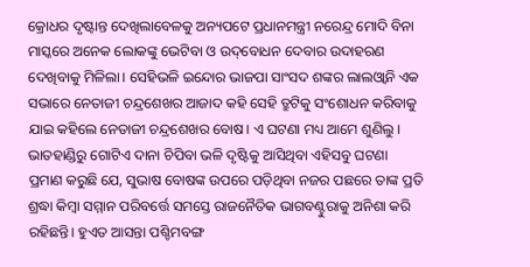କ୍ରୋଧର ଦୃଷ୍ଟାନ୍ତ ଦେଖିଲାବେଳକୁ ଅନ୍ୟପଟେ ପ୍ରଧାନମନ୍ତ୍ରୀ ନରେନ୍ଦ୍ର ମୋଦି ବିନା ମାସ୍କରେ ଅନେକ ଲୋକଙ୍କୁ ଭେଟିବା ଓ ଉଦ୍‌ବୋଧନ ଦେବାର ଉଦାହରଣ ଦେଖିବାକୁ ମିଳିଲା। ସେହିଭଳି ଇନ୍ଦୋର ଭାଜପା ସାଂସଦ ଶଙ୍କର ଲାଲଓ୍ବାନି ଏକ ସଭାରେ ନେତାଜୀ ଚନ୍ଦ୍ରଶେଖର ଆଜାଦ କହି ସେହି ତ୍ରୁଟିକୁ ସଂଶୋଧନ କରିବାକୁ ଯାଇ କହିଲେ ନେତାଜୀ ଚନ୍ଦ୍ରଶେଖର ବୋଷ। ଏ ଘଟଣା ମଧ୍ୟ ଆମେ ଶୁଣିଲୁ। ଭାତହାଣ୍ଡିରୁ ଗୋଟିଏ ଦାନା ଚିପିବା ଭଳି ଦୃଷ୍ଟିକୁ ଆସିଥିବା ଏହିସବୁ ଘଟଣା ପ୍ରମାଣ କରୁଛି ଯେ, ସୁଭାଷ ବୋଷଙ୍କ ଉପରେ ପଡ଼ିଥିବା ନଜର ପଛରେ ତାଙ୍କ ପ୍ରତି ଶ୍ରଦ୍ଧା କିମ୍ବା ସମ୍ମାନ ପରିବର୍ତ୍ତେ ସମସ୍ତେ ରାଜନୈତିକ ଭାଗବଣ୍ଟୁରାକୁ ଅନିଶା କରି ରହିଛନ୍ତି। ହୁଏତ ଆସନ୍ତା ପଶ୍ଚିମବଙ୍ଗ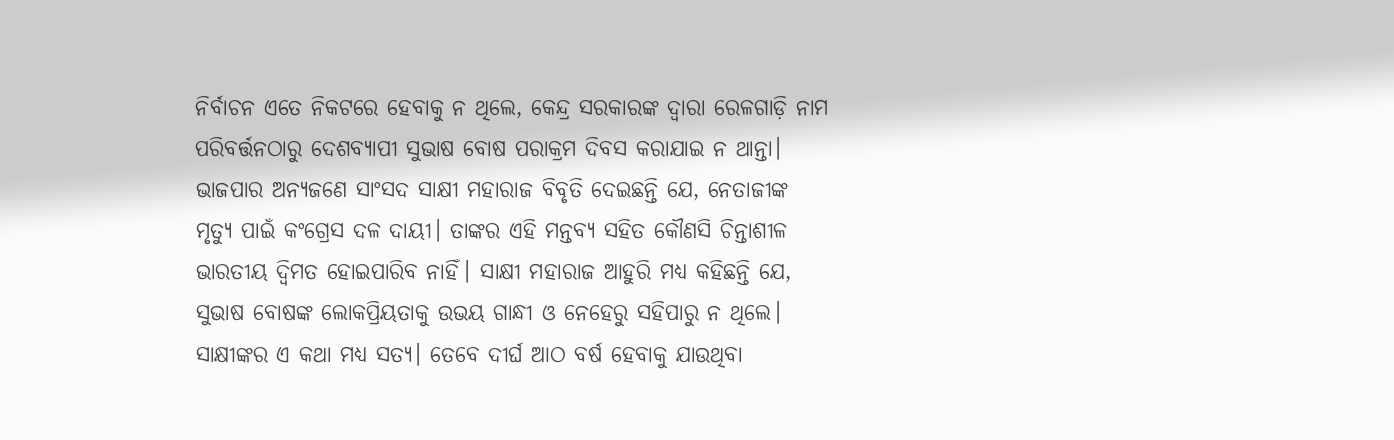ନିର୍ବାଚନ ଏତେ ନିକଟରେ ହେବାକୁ ନ ଥିଲେ, କେନ୍ଦ୍ର ସରକାରଙ୍କ ଦ୍ୱାରା ରେଳଗାଡ଼ି ନାମ ପରିବର୍ତ୍ତନଠାରୁ ଦେଶବ୍ୟାପୀ ସୁଭାଷ ବୋଷ ପରାକ୍ରମ ଦିବସ କରାଯାଇ ନ ଥାନ୍ତା। ଭାଜପାର ଅନ୍ୟଜଣେ ସାଂସଦ ସାକ୍ଷୀ ମହାରାଜ ବିବୃତି ଦେଇଛନ୍ତି ଯେ, ନେତାଜୀଙ୍କ ମୃତ୍ୟୁ ପାଇଁ କଂଗ୍ରେସ ଦଳ ଦାୟୀ। ତାଙ୍କର ଏହି ମନ୍ତବ୍ୟ ସହିତ କୌଣସି ଚିନ୍ତାଶୀଳ ଭାରତୀୟ ଦ୍ୱିମତ ହୋଇପାରିବ ନାହିଁ। ସାକ୍ଷୀ ମହାରାଜ ଆହୁରି ମଧ୍ୟ କହିଛନ୍ତି ଯେ, ସୁଭାଷ ବୋଷଙ୍କ ଲୋକପ୍ରିୟତାକୁ ଉଭୟ ଗାନ୍ଧୀ ଓ ନେହେରୁ ସହିପାରୁ ନ ଥିଲେ। ସାକ୍ଷୀଙ୍କର ଏ କଥା ମଧ୍ୟ ସତ୍ୟ। ତେବେ ଦୀର୍ଘ ଆଠ ବର୍ଷ ହେବାକୁ ଯାଉଥିବା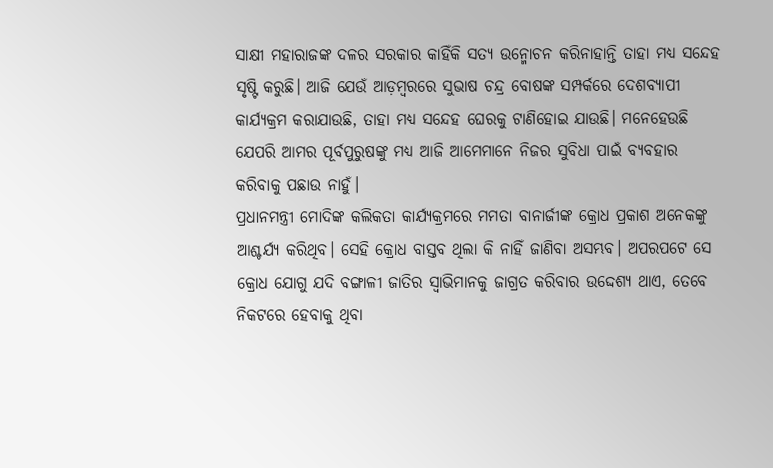ସାକ୍ଷୀ ମହାରାଜଙ୍କ ଦଳର ସରକାର କାହିଁକି ସତ୍ୟ ଉନ୍ମୋଚନ କରିନାହାନ୍ତି ତାହା ମଧ୍ୟ ସନ୍ଦେହ ସୃଷ୍ଟି କରୁଛି। ଆଜି ଯେଉଁ ଆଡ଼ମ୍ବରରେ ସୁଭାଷ ଚନ୍ଦ୍ର ବୋଷଙ୍କ ସମ୍ପର୍କରେ ଦେଶବ୍ୟାପୀ କାର୍ଯ୍ୟକ୍ରମ କରାଯାଉଛି, ତାହା ମଧ୍ୟ ସନ୍ଦେହ ଘେରକୁ ଟାଣିହୋଇ ଯାଉଛି। ମନେହେଉଛି ଯେପରି ଆମର ପୂର୍ବପୁରୁଷଙ୍କୁ ମଧ୍ୟ ଆଜି ଆମେମାନେ ନିଜର ସୁବିଧା ପାଇଁ ବ୍ୟବହାର କରିବାକୁ ପଛାଉ ନାହୁଁ।
ପ୍ରଧାନମନ୍ତ୍ରୀ ମୋଦିଙ୍କ କଲିକତା କାର୍ଯ୍ୟକ୍ରମରେ ମମତା ବାନାର୍ଜୀଙ୍କ କ୍ରୋଧ ପ୍ରକାଶ ଅନେକଙ୍କୁ ଆଶ୍ଚର୍ଯ୍ୟ କରିଥିବ। ସେହି କ୍ରୋଧ ବାସ୍ତବ ଥିଲା କି ନାହିଁ ଜାଣିବା ଅସମ୍ଭବ। ଅପରପଟେ ସେ କ୍ରୋଧ ଯୋଗୁ ଯଦି ବଙ୍ଗାଳୀ ଜାତିର ସ୍ବାଭିମାନକୁ ଜାଗ୍ରତ କରିବାର ଉଦ୍ଦେଶ୍ୟ ଥାଏ, ତେବେ ନିକଟରେ ହେବାକୁ ଥିବା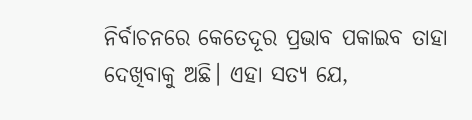ନିର୍ବାଚନରେ କେତେଦୂର ପ୍ରଭାବ ପକାଇବ ତାହା ଦେଖିବାକୁ ଅଛି। ଏହା ସତ୍ୟ ଯେ,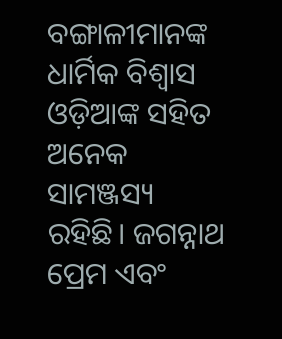ବଙ୍ଗାଳୀମାନଙ୍କ ଧାର୍ମିକ ବିଶ୍ୱାସ ଓଡ଼ିଆଙ୍କ ସହିତ ଅନେକ ସାମଞ୍ଜସ୍ୟ ରହିଛି। ଜଗନ୍ନାଥ ପ୍ରେମ ଏବଂ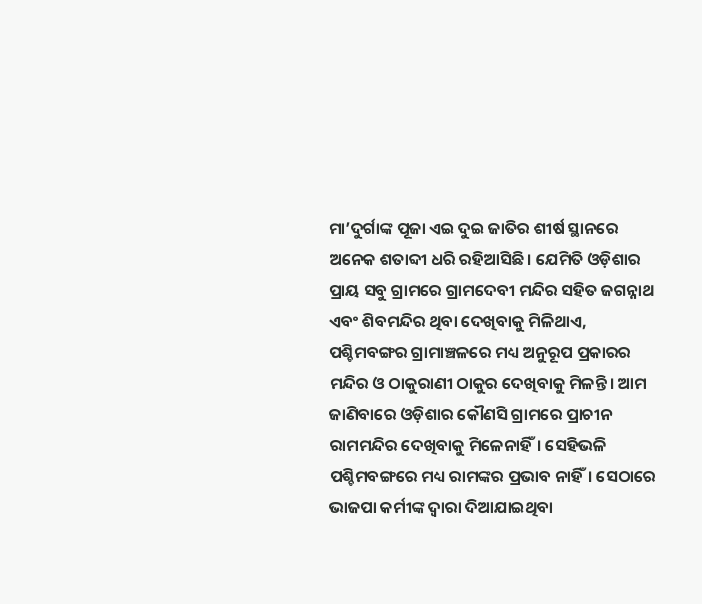ମା’ଦୁର୍ଗାଙ୍କ ପୂଜା ଏଇ ଦୁଇ ଜାତିର ଶୀର୍ଷ ସ୍ଥାନରେ ଅନେକ ଶତାବ୍ଦୀ ଧରି ରହିଆସିଛି। ଯେମିତି ଓଡ଼ିଶାର ପ୍ରାୟ ସବୁ ଗ୍ରାମରେ ଗ୍ରାମଦେବୀ ମନ୍ଦିର ସହିତ ଜଗନ୍ନାଥ ଏବଂ ଶିବମନ୍ଦିର ଥିବା ଦେଖିବାକୁ ମିଳିଥାଏ, ପଶ୍ଚିମବଙ୍ଗର ଗ୍ରାମାଞ୍ଚଳରେ ମଧ୍ୟ ଅନୁରୂପ ପ୍ରକାରର ମନ୍ଦିର ଓ ଠାକୁରାଣୀ ଠାକୁର ଦେଖିବାକୁ ମିଳନ୍ତି। ଆମ ଜାଣିବାରେ ଓଡ଼ିଶାର କୌଣସି ଗ୍ରାମରେ ପ୍ରାଚୀନ ରାମମନ୍ଦିର ଦେଖିବାକୁ ମିଳେନାହିଁ। ସେହିଭଳି ପଶ୍ଚିମବଙ୍ଗରେ ମଧ୍ୟ ରାମଙ୍କର ପ୍ରଭାବ ନାହିଁ। ସେଠାରେ ଭାଜପା କର୍ମୀଙ୍କ ଦ୍ୱାରା ଦିଆଯାଇଥିବା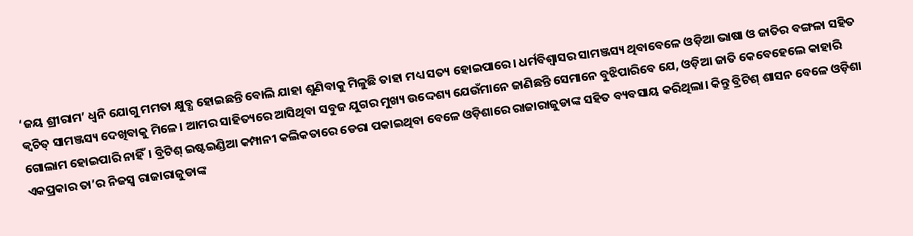‘ଜୟ ଶ୍ରୀରାମ’ ଧ୍ୱନି ଯୋଗୁ ମମତା କ୍ଷୁବ୍ଧ ହୋଇଛନ୍ତି ବୋଲି ଯାହା ଶୁଣିବାକୁ ମିଳୁଛି ତାହା ମଧ୍ୟ ସତ୍ୟ ହୋଇପାରେ। ଧର୍ମବିଶ୍ୱାସର ସାମଞ୍ଜସ୍ୟ ଥିବାବେଳେ ଓଡ଼ିଆ ଭାଷା ଓ ଜାତିର ବଙ୍ଗଳା ସହିତ କ୍ୱଚିତ୍‌ ସାମଞ୍ଜସ୍ୟ ଦେଖିବାକୁ ମିଳେ। ଆମର ସାହିତ୍ୟରେ ଆସିଥିବା ସବୁଜ ଯୁଗର ମୁଖ୍ୟ ଉଦ୍ଦେଶ୍ୟ ଯେଉଁମାନେ ଜାଣିଛନ୍ତି ସେମାନେ ବୁଝିପାରିବେ ଯେ, ଓଡ଼ିଆ ଜାତି କେବେହେଲେ କାହାରି ଗୋଲାମ ହୋଇପାରି ନାହିଁ। ବ୍ରିଟିଶ୍‌ ଇଷ୍ଟଇଣ୍ଡିଆ କମ୍ପାନୀ କଲିକତାରେ ଡେରା ପକାଇଥିବା ବେଳେ ଓଡ଼ିଶାରେ ରାଜାରାଜୁଡାଙ୍କ ସହିତ ବ୍ୟବସାୟ କରିଥିଲା। କିନ୍ତୁ ବ୍ରିଟିଶ୍‌ ଶାସନ ବେଳେ ଓଡ଼ିଶା ଏକପ୍ରକାର ତା’ର ନିଜସ୍ବ ରାଜାରାଜୁଡାଙ୍କ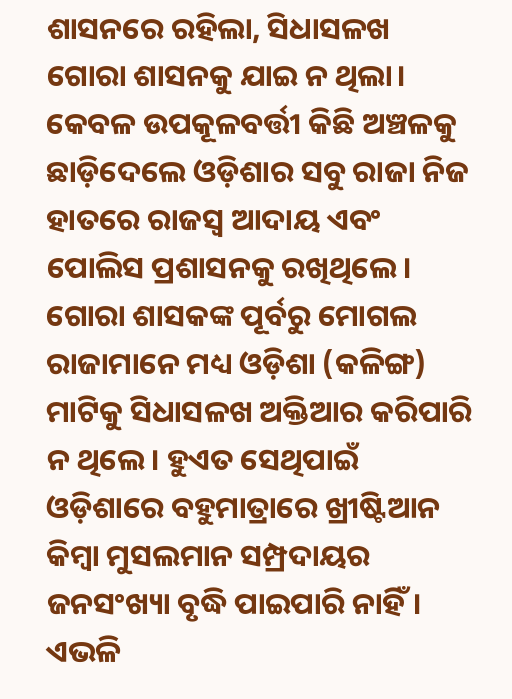ଶାସନରେ ରହିଲା, ସିଧାସଳଖ ଗୋରା ଶାସନକୁ ଯାଇ ନ ଥିଲା। କେବଳ ଉପକୂଳବର୍ତ୍ତୀ କିଛି ଅଞ୍ଚଳକୁ ଛାଡ଼ିଦେଲେ ଓଡ଼ିଶାର ସବୁ ରାଜା ନିଜ ହାତରେ ରାଜସ୍ବ ଆଦାୟ ଏବଂ ପୋଲିସ ପ୍ରଶାସନକୁ ରଖିଥିଲେ। ଗୋରା ଶାସକଙ୍କ ପୂର୍ବରୁ ମୋଗଲ ରାଜାମାନେ ମଧ୍ୟ ଓଡ଼ିଶା (କଳିଙ୍ଗ) ମାଟିକୁ ସିଧାସଳଖ ଅକ୍ତିଆର କରିପାରି ନ ଥିଲେ। ହୁଏତ ସେଥିପାଇଁ ଓଡ଼ିଶାରେ ବହୁମାତ୍ରାରେ ଖ୍ରୀଷ୍ଟିଆନ କିମ୍ବା ମୁସଲମାନ ସମ୍ପ୍ରଦାୟର ଜନସଂଖ୍ୟା ବୃଦ୍ଧି ପାଇପାରି ନାହିଁ।
ଏଭଳି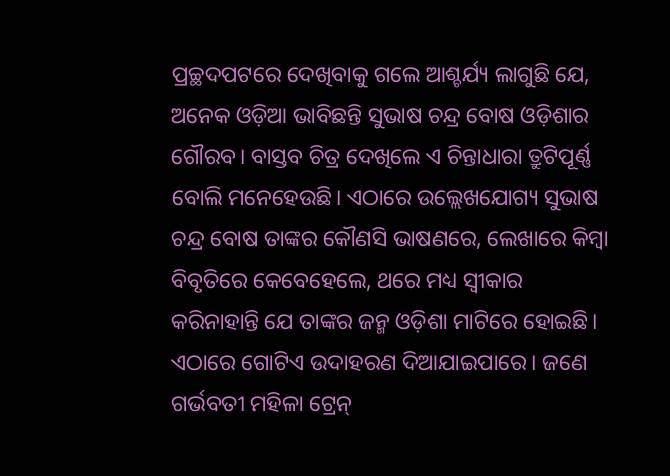ପ୍ରଚ୍ଛଦପଟରେ ଦେଖିବାକୁ ଗଲେ ଆଶ୍ଚର୍ଯ୍ୟ ଲାଗୁଛି ଯେ, ଅନେକ ଓଡ଼ିଆ ଭାବିଛନ୍ତି ସୁଭାଷ ଚନ୍ଦ୍ର ବୋଷ ଓଡ଼ିଶାର ଗୌରବ। ବାସ୍ତବ ଚିତ୍ର ଦେଖିଲେ ଏ ଚିନ୍ତାଧାରା ତ୍ରୁଟିପୂର୍ଣ୍ଣ ବୋଲି ମନେହେଉଛି। ଏଠାରେ ଉଲ୍ଲେଖଯୋଗ୍ୟ ସୁଭାଷ ଚନ୍ଦ୍ର ବୋଷ ତାଙ୍କର କୌଣସି ଭାଷଣରେ, ଲେଖାରେ କିମ୍ବା ବିବୃତିରେ କେବେହେଲେ, ଥରେ ମଧ୍ୟ ସ୍ବୀକାର କରିନାହାନ୍ତି ଯେ ତାଙ୍କର ଜନ୍ମ ଓଡ଼ିଶା ମାଟିରେ ହୋଇଛି। ଏଠାରେ ଗୋଟିଏ ଉଦାହରଣ ଦିଆଯାଇପାରେ। ଜଣେ ଗର୍ଭବତୀ ମହିଳା ଟ୍ରେନ୍‌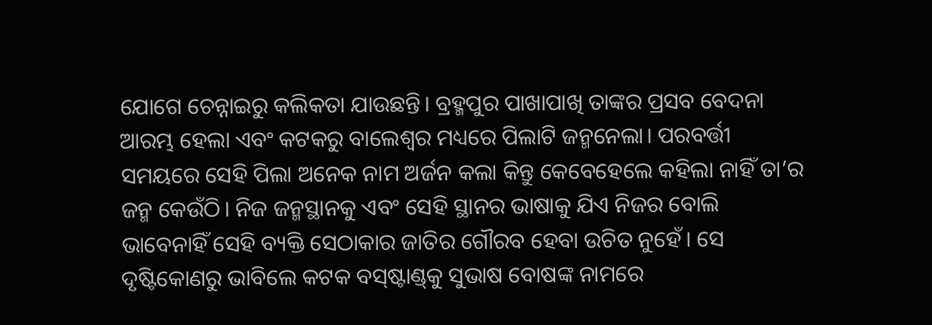ଯୋଗେ ଚେନ୍ନାଇରୁ କଲିକତା ଯାଉଛନ୍ତି। ବ୍ରହ୍ମପୁର ପାଖାପାଖି ତାଙ୍କର ପ୍ରସବ ବେଦନା ଆରମ୍ଭ ହେଲା ଏବଂ କଟକରୁ ବାଲେଶ୍ୱର ମଧ୍ୟରେ ପିଲାଟି ଜନ୍ମନେଲା। ପରବର୍ତ୍ତୀ ସମୟରେ ସେହି ପିଲା ଅନେକ ନାମ ଅର୍ଜନ କଲା କିନ୍ତୁ କେବେହେଲେ କହିଲା ନାହିଁ ତା’ର ଜନ୍ମ କେଉଁଠି। ନିଜ ଜନ୍ମସ୍ଥାନକୁ ଏବଂ ସେହି ସ୍ଥାନର ଭାଷାକୁ ଯିଏ ନିଜର ବୋଲି ଭାବେନାହିଁ ସେହି ବ୍ୟକ୍ତି ସେଠାକାର ଜାତିର ଗୌରବ ହେବା ଉଚିତ ନୁହେଁ। ସେ ଦୃଷ୍ଟିକୋଣରୁ ଭାବିଲେ କଟକ ବସ୍‌ଷ୍ଟାଣ୍ଡ୍‌କୁ ସୁଭାଷ ବୋଷଙ୍କ ନାମରେ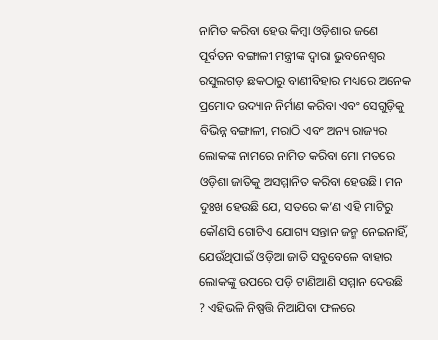ନାମିତ କରିବା ହେଉ କିମ୍ବା ଓଡ଼ିଶାର ଜଣେ ପୂର୍ବତନ ବଙ୍ଗାଳୀ ମନ୍ତ୍ରୀଙ୍କ ଦ୍ୱାରା ଭୁବନେଶ୍ୱର ରସୁଲଗଡ଼ ଛକଠାରୁ ବାଣୀବିହାର ମଧ୍ୟରେ ଅନେକ ପ୍ରମୋଦ ଉଦ୍ୟାନ ନିର୍ମାଣ କରିବା ଏବଂ ସେଗୁଡ଼ିକୁ ବିଭିନ୍ନ ବଙ୍ଗାଳୀ, ମରାଠି ଏବଂ ଅନ୍ୟ ରାଜ୍ୟର ଲୋକଙ୍କ ନାମରେ ନାମିତ କରିବା ମୋ ମତରେ ଓଡ଼ିଶା ଜାତିକୁ ଅସମ୍ମାନିତ କରିବା ହେଉଛି। ମନ ଦୁଃଖ ହେଉଛି ଯେ, ସତରେ କ’ଣ ଏହି ମାଟିରୁ କୌଣସି ଗୋଟିଏ ଯୋଗ୍ୟ ସନ୍ତାନ ଜନ୍ମ ନେଇନାହିଁ, ଯେଉଁଥିପାଇଁ ଓଡ଼ିଆ ଜାତି ସବୁବେଳେ ବାହାର ଲୋକଙ୍କୁ ଉପରେ ପଡ଼ି ଟାଣିଆଣି ସମ୍ମାନ ଦେଉଛି ? ଏହିଭଳି ନିଷ୍ପତ୍ତି ନିଆଯିବା ଫଳରେ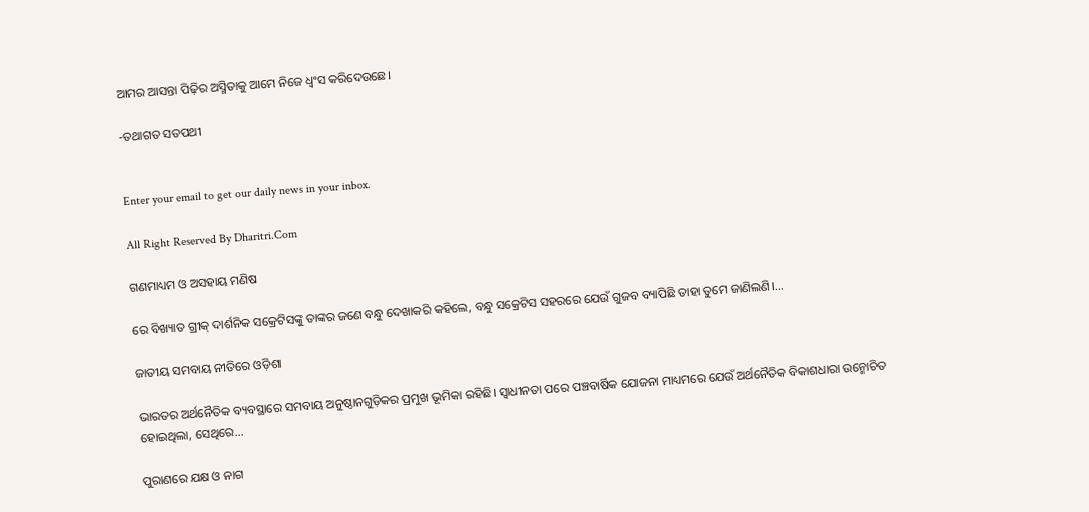ଆମର ଆସନ୍ତା ପିଢ଼ିର ଅସ୍ମିତାକୁ ଆମେ ନିଜେ ଧ୍ୱଂସ କରିଦେଉଛେ।

-ତଥାଗତ ସତପଥୀ


Enter your email to get our daily news in your inbox.

All Right Reserved By Dharitri.Com

ଗଣମାଧ୍ୟମ ଓ ଅସହାୟ ମଣିଷ

ରେ ବିଖ୍ୟାତ ଗ୍ରୀକ୍‌ ଦାର୍ଶନିକ ସକ୍ରେଟିସଙ୍କୁ ତାଙ୍କର ଜଣେ ବନ୍ଧୁ ଦେଖାକରି କହିଲେ, ବନ୍ଧୁ ସକ୍ରେଟିସ ସହରରେ ଯେଉଁ ଗୁଜବ ବ୍ୟାପିଛି ତାହା ତୁମେ ଜାଣିଲଣି।...

ଜାତୀୟ ସମବାୟ ନୀତିରେ ଓଡ଼ିଶା

ଭାରତର ଅର୍ଥନୈତିକ ବ୍ୟବସ୍ଥାରେ ସମବାୟ ଅନୁଷ୍ଠାନଗୁଡ଼ିକର ପ୍ରମୁଖ ଭୂମିକା ରହିଛି। ସ୍ବାଧୀନତା ପରେ ପଞ୍ଚବାର୍ଷିକ ଯୋଜନା ମାଧ୍ୟମରେ ଯେଉଁ ଅର୍ଥନୈତିକ ବିକାଶଧାରା ଉନ୍ମୋଚିତ ହୋଇଥିଲା, ସେଥିରେ...

ପୁରାଣରେ ଯକ୍ଷ ଓ ନାଗ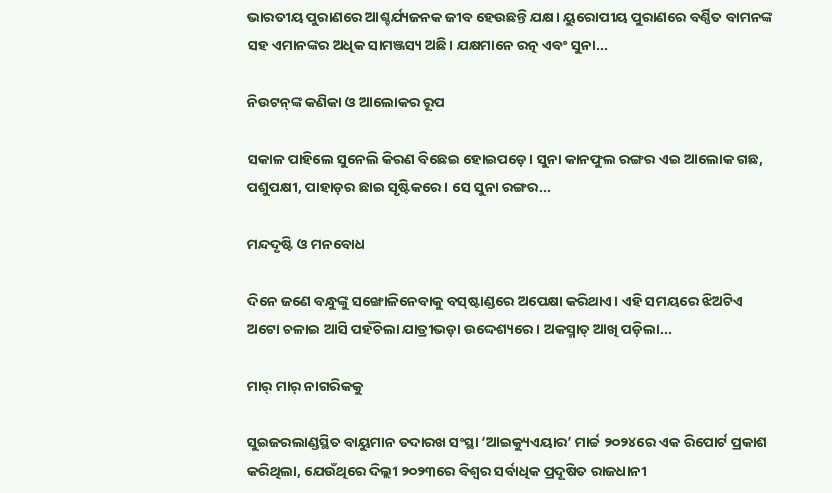ଭାରତୀୟ ପୁରାଣରେ ଆଶ୍ଚର୍ଯ୍ୟଜନକ ଜୀବ ହେଉଛନ୍ତି ଯକ୍ଷ। ୟୁରୋପୀୟ ପୁରାଣରେ ବର୍ଣ୍ଣିତ ବାମନଙ୍କ ସହ ଏମାନଙ୍କର ଅଧିକ ସାମଞ୍ଜସ୍ୟ ଅଛି। ଯକ୍ଷମାନେ ରତ୍ନ ଏବଂ ସୁନା...

ନିଉଟନ୍‌ଙ୍କ କଣିକା ଓ ଆଲୋକର ରୂପ

ସକାଳ ପାହିଲେ ସୁନେଲି କିରଣ ବିଛେଇ ହୋଇପଡ଼େ। ସୁନା କାନଫୁଲ ରଙ୍ଗର ଏଇ ଆଲୋକ ଗଛ, ପଶୁପକ୍ଷୀ, ପାହାଡ଼ର ଛାଇ ସୃଷ୍ଟିକରେ। ସେ ସୁନା ରଙ୍ଗର...

ମନ୍ଦଦୃଷ୍ଟି ଓ ମନବୋଧ

ଦିନେ ଜଣେ ବନ୍ଧୁଙ୍କୁ ସଙ୍ଖୋଳିନେବାକୁ ବସ୍‌ଷ୍ଟାଣ୍ଡରେ ଅପେକ୍ଷା କରିଥାଏ। ଏହି ସମୟରେ ଝିଅଟିଏ ଅଟୋ ଚଳାଇ ଆସି ପହଁଚିଲା ଯାତ୍ରୀଭଡ଼ା ଉଦ୍ଦେଶ୍ୟରେ। ଅକସ୍ମାତ୍‌ ଆଖି ପଡ଼ିଲା...

ମାର୍‌ ମାର୍‌ ନାଗରିକକୁ

ସୁଇଜରଲାଣ୍ଡସ୍ଥିତ ବାୟୁମାନ ତଦାରଖ ସଂସ୍ଥା ‘ଆଇକ୍ୟୁଏୟାର’ ମାର୍ଚ୍ଚ ୨୦୨୪ରେ ଏକ ରିପୋର୍ଟ ପ୍ରକାଶ କରିଥିଲା, ଯେଉଁଥିରେ ଦିଲ୍ଲୀ ୨୦୨୩ରେ ବିଶ୍ୱର ସର୍ବାଧିକ ପ୍ରଦୂଷିତ ରାଜଧାନୀ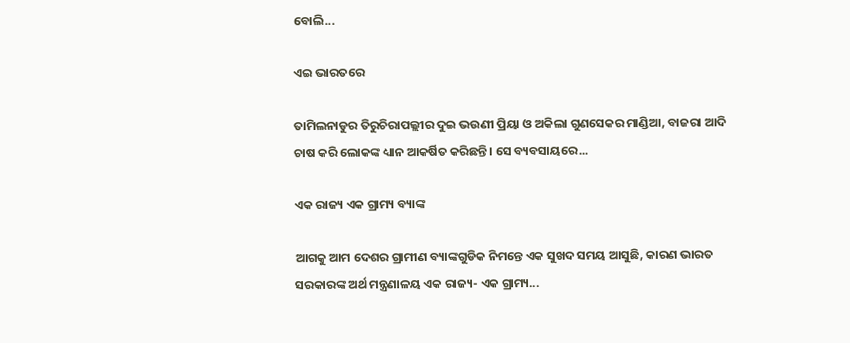ବୋଲି...

ଏଇ ଭାରତରେ

ତାମିଲନାଡୁର ତିରୁଚିରାପଲ୍ଲୀର ଦୁଇ ଭଉଣୀ ପ୍ରିୟା ଓ ଅକିଲା ଗୁଣସେକର ମାଣ୍ଡିଆ, ବାଜରା ଆଦି ଚାଷ କରି ଲୋକଙ୍କ ଧ୍ୟାନ ଆକର୍ଷିତ କରିଛନ୍ତି। ସେ ବ୍ୟବସାୟରେ...

ଏକ ରାଜ୍ୟ ଏକ ଗ୍ରାମ୍ୟ ବ୍ୟାଙ୍କ

ଆଗକୁ ଆମ ଦେଶର ଗ୍ରାମୀଣ ବ୍ୟାଙ୍କଗୁଡିକ ନିମନ୍ତେ ଏକ ସୁଖଦ ସମୟ ଆସୁଛି, କାରଣ ଭାରତ ସରକାରଙ୍କ ଅର୍ଥ ମନ୍ତ୍ରଣାଳୟ ଏକ ରାଜ୍ୟ- ଏକ ଗ୍ରାମ୍ୟ...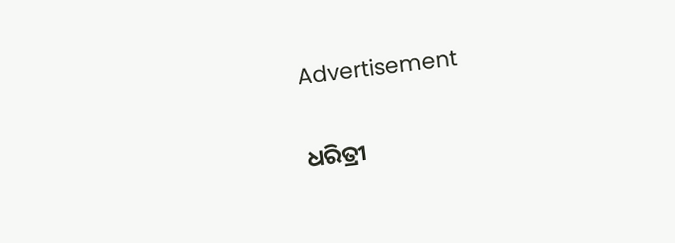Advertisement

ଧରିତ୍ରୀ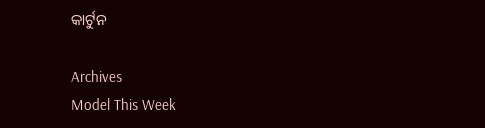କାର୍ଟୁନ

Archives
Model This Week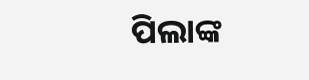ପିଲାଙ୍କ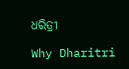ଧରିତ୍ରୀ

Why Dharitri